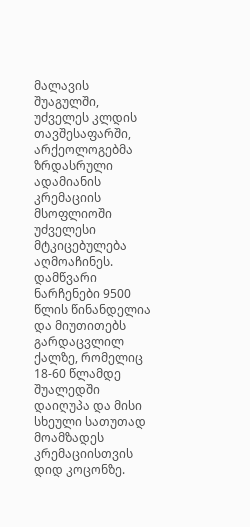მალავის შუაგულში, უძველეს კლდის თავშესაფარში, არქეოლოგებმა ზრდასრული ადამიანის კრემაციის მსოფლიოში უძველესი მტკიცებულება აღმოაჩინეს.
დამწვარი ნარჩენები 9500 წლის წინანდელია და მიუთითებს გარდაცვლილ ქალზე, რომელიც 18-60 წლამდე შუალედში დაიღუპა და მისი სხეული სათუთად მოამზადეს კრემაციისთვის დიდ კოცონზე.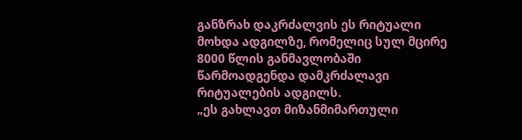განზრახ დაკრძალვის ეს რიტუალი მოხდა ადგილზე, რომელიც სულ მცირე 8000 წლის განმავლობაში წარმოადგენდა დამკრძალავი რიტუალების ადგილს.
„ეს გახლავთ მიზანმიმართული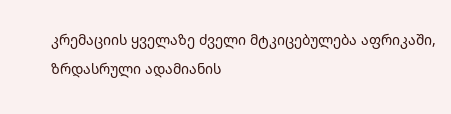კრემაციის ყველაზე ძველი მტკიცებულება აფრიკაში, ზრდასრული ადამიანის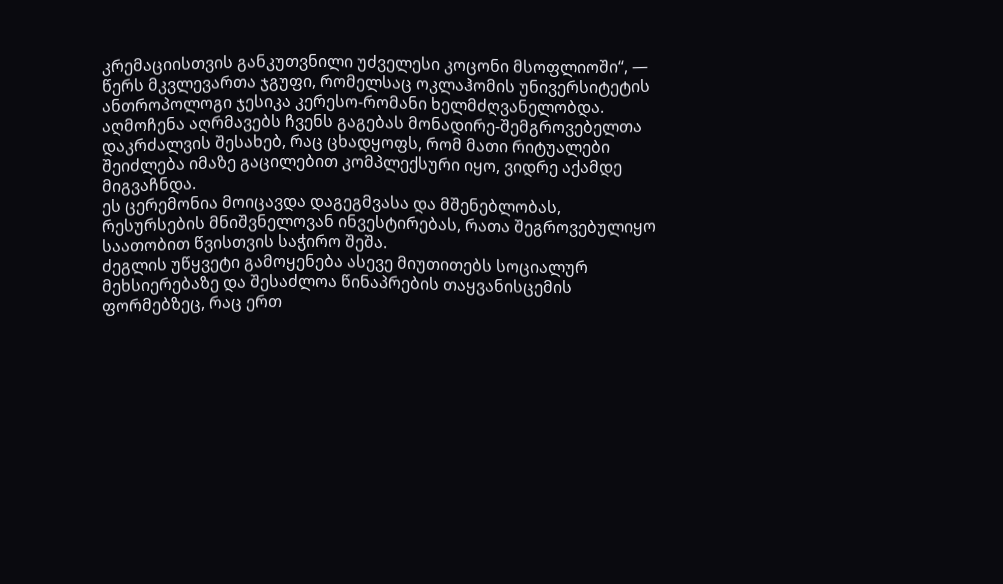კრემაციისთვის განკუთვნილი უძველესი კოცონი მსოფლიოში“, — წერს მკვლევართა ჯგუფი, რომელსაც ოკლაჰომის უნივერსიტეტის ანთროპოლოგი ჯესიკა კერესო-რომანი ხელმძღვანელობდა.
აღმოჩენა აღრმავებს ჩვენს გაგებას მონადირე-შემგროვებელთა დაკრძალვის შესახებ, რაც ცხადყოფს, რომ მათი რიტუალები შეიძლება იმაზე გაცილებით კომპლექსური იყო, ვიდრე აქამდე მიგვაჩნდა.
ეს ცერემონია მოიცავდა დაგეგმვასა და მშენებლობას, რესურსების მნიშვნელოვან ინვესტირებას, რათა შეგროვებულიყო საათობით წვისთვის საჭირო შეშა.
ძეგლის უწყვეტი გამოყენება ასევე მიუთითებს სოციალურ მეხსიერებაზე და შესაძლოა წინაპრების თაყვანისცემის ფორმებზეც, რაც ერთ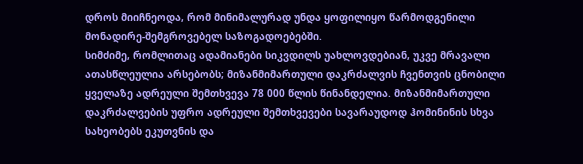დროს მიიჩნეოდა, რომ მინიმალურად უნდა ყოფილიყო წარმოდგენილი მონადირე-შემგროვებელ საზოგადოებებში.
სიმძიმე, რომლითაც ადამიანები სიკვდილს უახლოვდებიან, უკვე მრავალი ათასწლეულია არსებობს; მიზანმიმართული დაკრძალვის ჩვენთვის ცნობილი ყველაზე ადრეული შემთხვევა 78 000 წლის წინანდელია. მიზანმიმართული დაკრძალვების უფრო ადრეული შემთხვევები სავარაუდოდ ჰომინინის სხვა სახეობებს ეკუთვნის და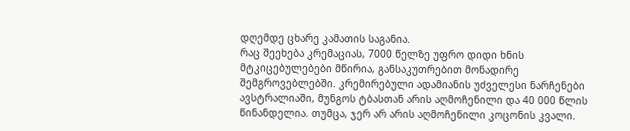დღემდე ცხარე კამათის საგანია.
რაც შეეხება კრემაციას, 7000 წელზე უფრო დიდი ხნის მტკიცებულებები მწირია, განსაკუთრებით მონადირე შემგროვებლებში. კრემირებული ადამიანის უძველესი ნარჩენები ავსტრალიაში, მუნგოს ტბასთან არის აღმოჩენილი და 40 000 წლის წინანდელია. თუმცა, ჯერ არ არის აღმოჩენილი კოცონის კვალი.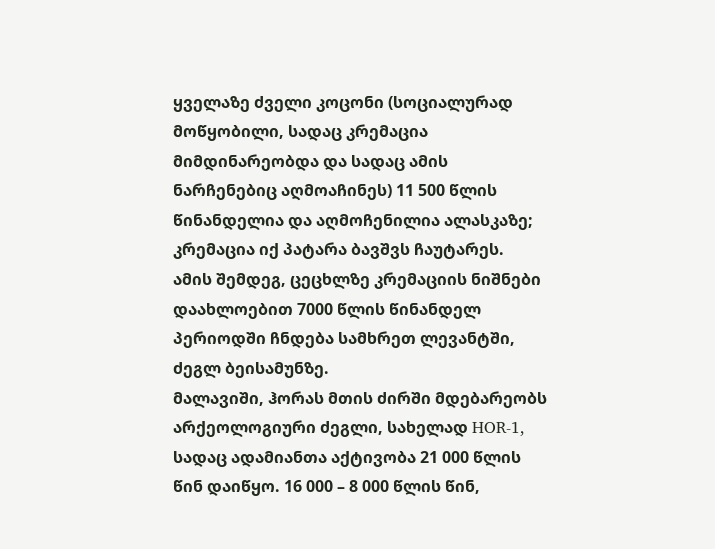ყველაზე ძველი კოცონი (სოციალურად მოწყობილი, სადაც კრემაცია მიმდინარეობდა და სადაც ამის ნარჩენებიც აღმოაჩინეს) 11 500 წლის წინანდელია და აღმოჩენილია ალასკაზე; კრემაცია იქ პატარა ბავშვს ჩაუტარეს.
ამის შემდეგ, ცეცხლზე კრემაციის ნიშნები დაახლოებით 7000 წლის წინანდელ პერიოდში ჩნდება სამხრეთ ლევანტში, ძეგლ ბეისამუნზე.
მალავიში, ჰორას მთის ძირში მდებარეობს არქეოლოგიური ძეგლი, სახელად HOR-1, სადაც ადამიანთა აქტივობა 21 000 წლის წინ დაიწყო. 16 000 – 8 000 წლის წინ,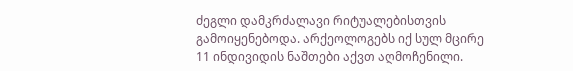ძეგლი დამკრძალავი რიტუალებისთვის გამოიყენებოდა. არქეოლოგებს იქ სულ მცირე 11 ინდივიდის ნაშთები აქვთ აღმოჩენილი.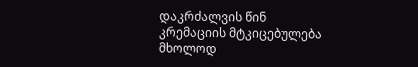დაკრძალვის წინ კრემაციის მტკიცებულება მხოლოდ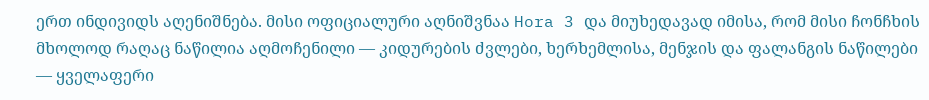ერთ ინდივიდს აღენიშნება. მისი ოფიციალური აღნიშვნაა Hora 3 და მიუხედავად იმისა, რომ მისი ჩონჩხის მხოლოდ რაღაც ნაწილია აღმოჩენილი — კიდურების ძვლები, ხერხემლისა, მენჯის და ფალანგის ნაწილები — ყველაფერი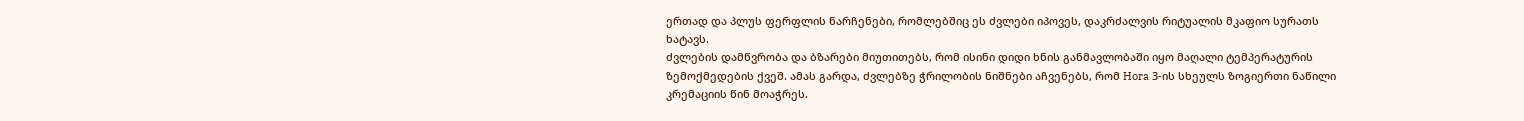ერთად და პლუს ფერფლის ნარჩენები, რომლებშიც ეს ძვლები იპოვეს, დაკრძალვის რიტუალის მკაფიო სურათს ხატავს.
ძვლების დამწვრობა და ბზარები მიუთითებს, რომ ისინი დიდი ხნის განმავლობაში იყო მაღალი ტემპერატურის ზემოქმედების ქვეშ. ამას გარდა, ძვლებზე ჭრილობის ნიშნები აჩვენებს, რომ Hora 3-ის სხეულს ზოგიერთი ნაწილი კრემაციის წინ მოაჭრეს.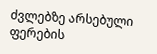ძვლებზე არსებული ფერების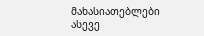მახასიათებლები ასევე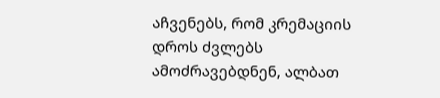აჩვენებს, რომ კრემაციის დროს ძვლებს ამოძრავებდნენ, ალბათ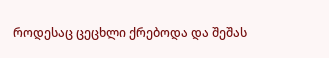როდესაც ცეცხლი ქრებოდა და შეშას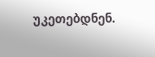უკეთებდნენ.